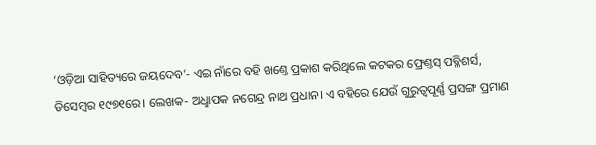‘ଓଡ଼ିଆ ସାହିତ୍ୟରେ ଜୟଦେବ’- ଏଇ ନାଁରେ ବହି ଖଣ୍ତେ ପ୍ରକାଶ କରିଥିଲେ କଟକର ଫ୍ରେଣ୍ତସ୍‌ ପବ୍ଳିଶର୍ସ, ଡିସେମ୍ବର ୧୯୭୧ରେ। ଲେଖକ- ଅଧୢାପକ ନଗେନ୍ଦ୍ର ନାଥ ପ୍ରଧାନ। ଏ ବହିରେ ଯେଉଁ ଗୁରୁତ୍ବପୂର୍ଣ୍ଣ ପ୍ରସଙ୍ଗ ପ୍ରମାଣ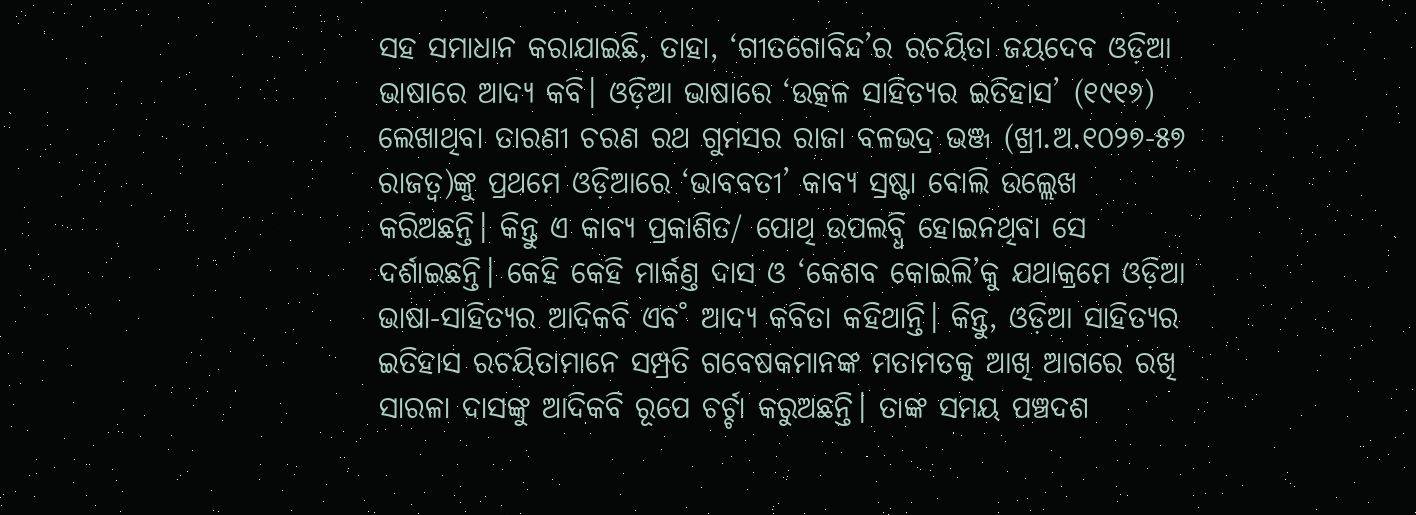ସହ ସମାଧାନ କରାଯାଇଛି, ତାହା, ‘ଗୀତଗୋବିନ୍ଦ’ର ରଚୟିତା ଜୟଦେବ ଓଡ଼ିଆ ଭାଷାରେ ଆଦ୍ୟ କବି। ଓଡ଼ିଆ ଭାଷାରେ ‘ଉତ୍କଳ ସାହିତ୍ୟର ଇତିହାସ’ (୧୯୧୬) ଲେଖାଥିବା ତାରଣୀ ଚରଣ ରଥ ଗୁମସର ରାଜା ବଳଭଦ୍ର ଭଞ୍ଜ (ଖ୍ରୀ.ଅ.୧୦୨୭-୫୭ ରାଜତ୍ବ)ଙ୍କୁ ପ୍ରଥମେ ଓଡ଼ିଆରେ ‘ଭାବବତୀ’ କାବ୍ୟ ସ୍ରଷ୍ଟା ବୋଲି ଉଲ୍ଲେଖ କରିଅଛନ୍ତି। କିନ୍ତୁ ଏ କାବ୍ୟ ପ୍ରକାଶିତ/ ପୋଥି ଉପଲବ୍ଧି ହୋଇନଥିବା ସେ ଦର୍ଶାଇଛନ୍ତି। କେହି କେହି ମାର୍କଣ୍ତ ଦାସ ଓ ‘କେଶବ କୋଇଲି’କୁ ଯଥାକ୍ରମେ ଓଡ଼ିଆ ଭାଷା-ସାହିତ୍ୟର ଆଦିକବି ଏବ˚ ଆଦ୍ୟ କବିତା କହିଥାନ୍ତି। କିନ୍ତୁ, ଓଡ଼ିଆ ସାହିତ୍ୟର ଇତିହାସ ରଚୟିତାମାନେ ସମ୍ପ୍ରତି ଗବେଷକମାନଙ୍କ ମତାମତକୁ ଆଖି ଆଗରେ ରଖି ସାରଳା ଦାସଙ୍କୁ ଆଦିକବି ରୂପେ ଚର୍ଚ୍ଚା କରୁଅଛନ୍ତି। ତାଙ୍କ ସମୟ ପଞ୍ଚଦଶ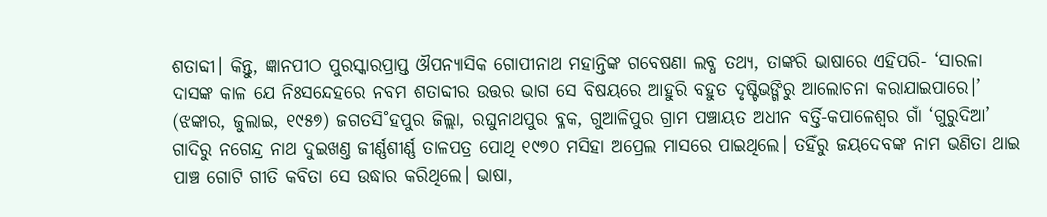ଶତାବ୍ଦୀ। କିନ୍ତୁ, ଜ୍ଞାନପୀଠ ପୁରସ୍କାରପ୍ରାପ୍ତ ଔପନ୍ୟାସିକ ଗୋପୀନାଥ ମହାନ୍ତିଙ୍କ ଗବେଷଣା ଲବ୍ଧ ତଥ୍ୟ, ତାଙ୍କରି ଭାଷାରେ ଏହିପରି- ‘ସାରଳା ଦାସଙ୍କ କାଳ ଯେ ନିଃସନ୍ଦେହରେ ନବମ ଶତାବ୍ଦୀର ଉତ୍ତର ଭାଗ ସେ ବିଷୟରେ ଆହୁରି ବହୁତ ଦୃଷ୍ଟିଭଙ୍ଗିରୁ ଆଲୋଚନା କରାଯାଇପାରେ।’ (ଝଙ୍କାର, ଜୁଲାଇ, ୧୯୫୭) ଜଗତସି˚ହପୁର ଜିଲ୍ଲା, ରଘୁନାଥପୁର ବ୍ଳକ, ଗୁଆଳିପୁର ଗ୍ରାମ ପଞ୍ଚାୟତ ଅଧୀନ ବର୍ତ୍ତି-କପାଳେଶ୍ବର ଗାଁ ‘ଗୁରୁଦିଆ’ ଗାଦିରୁ ନଗେନ୍ଦ୍ର ନାଥ ଦୁଇଖଣ୍ତ ଜୀର୍ଣ୍ଣଶୀର୍ଣ୍ଣ ତାଳପତ୍ର ପୋଥି ୧୯୭୦ ମସିହା ଅପ୍ରେଲ ମାସରେ ପାଇଥିଲେ। ତହିଁରୁ ଜୟଦେବଙ୍କ ନାମ ଭଣିତା ଥାଇ ପାଞ୍ଚ ଗୋଟି ଗୀତି କବିତା ସେ ଉଦ୍ଧାର କରିଥିଲେ। ଭାଷା,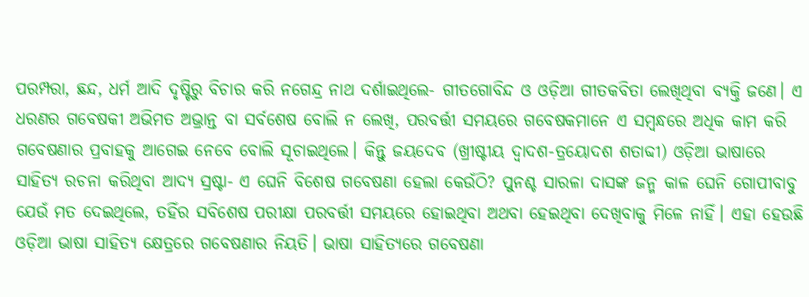ପରମ୍ପରା, ଛନ୍ଦ, ଧର୍ମ ଆଦି ଦୃଷ୍ଟିରୁ ବିଚାର କରି ନଗେନ୍ଦ୍ର ନାଥ ଦର୍ଶାଇଥିଲେ- ଗୀତଗୋବିନ୍ଦ ଓ ଓଡ଼ିଆ ଗୀତକବିତା ଲେଖିଥିବା ବ୍ୟକ୍ତି ଜଣେ। ଏ ଧରଣର ଗବେଷକୀ ଅଭିମତ ଅଭ୍ରାନ୍ତ ବା ସର୍ବଶେଷ ବୋଲି ନ ଲେଖି, ପରବର୍ତ୍ତୀ ସମୟରେ ଗବେଷକମାନେ ଏ ସମ୍ବନ୍ଧରେ ଅଧିକ କାମ କରି ଗବେଷଣାର ପ୍ରବାହକୁ ଆଗେଇ ନେବେ ବୋଲି ସୂଚାଇଥିଲେ। କିନ୍ତୁ ଜୟଦେବ (ଖ୍ରୀଷ୍ଟୀୟ ଦ୍ବାଦଶ-ତ୍ରୟୋଦଶ ଶତାବ୍ଦୀ) ଓଡ଼ିଆ ଭାଷାରେ ସାହିତ୍ୟ ରଚନା କରିଥିବା ଆଦ୍ୟ ସ୍ରଷ୍ଟା- ଏ ଘେନି ବିଶେଷ ଗବେଷଣା ହେଲା କେଉଁଠି? ପୁନଶ୍ଚ ସାରଳା ଦାସଙ୍କ ଜନ୍ମ କାଳ ଘେନି ଗୋପୀବାବୁ ଯେଉଁ ମତ ଦେଇଥିଲେ, ତହିଁର ସବିଶେଷ ପରୀକ୍ଷା ପରବର୍ତ୍ତୀ ସମୟରେ ହୋଇଥିବା ଅଥବା ହେଇଥିବା ଦେଖିବାକୁ ମିଳେ ନାହିଁ। ଏହା ହେଉଛି ଓଡ଼ିଆ ଭାଷା ସାହିତ୍ୟ କ୍ଷେତ୍ରରେ ଗବେଷଣାର ନିୟତି। ଭାଷା ସାହିତ୍ୟରେ ଗବେଷଣା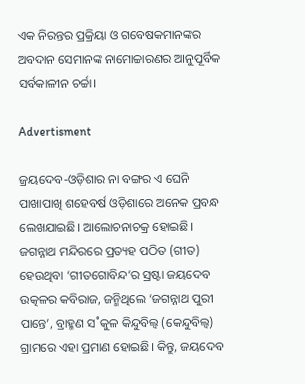ଏକ ନିରନ୍ତର ପ୍ରକ୍ରିୟା ଓ ଗବେଷକମାନଙ୍କର ଅବଦାନ ସେମାନଙ୍କ ନାମୋଚ୍ଚାରଣର ଆନୁପୂର୍ବିକ ସର୍ବକାଳୀନ ଚର୍ଚ୍ଚା।

Advertisment

ଜ୍ରୟଦେବ-ଓଡ଼ିଶାର ନା ବଙ୍ଗର ଏ ଘେନି ପାଖାପାଖି ଶହେବର୍ଷ ଓଡ଼ିଶାରେ ଅନେକ ପ୍ରବନ୍ଧ ଲେଖଯାଇଛି। ଆଲୋଚନାଚକ୍ର ହୋଇଛି। ଜଗନ୍ନାଥ ମନ୍ଦିରରେ ପ୍ରତ୍ୟହ ପଠିତ (ଗୀତ) ହେଉଥିବା ‘ଗୀତଗୋବିନ୍ଦ’ର ସ୍ରଷ୍ଟା ଜୟଦେବ ଉତ୍କଳର କବିରାଜ, ଜନ୍ମିଥିଲେ ‘ଜଗନ୍ନାଥ ପୁରୀ ପାନ୍ତେ’, ବ୍ରାହ୍ମଣ ସ˚କୁଳ କିନ୍ଦୁବିଲ୍ବ (କେନ୍ଦୁବିଲ୍ବ) ଗ୍ରାମରେ ଏହା ପ୍ରମାଣ ହୋଇଛି। କିନ୍ତୁ, ଜୟଦେବ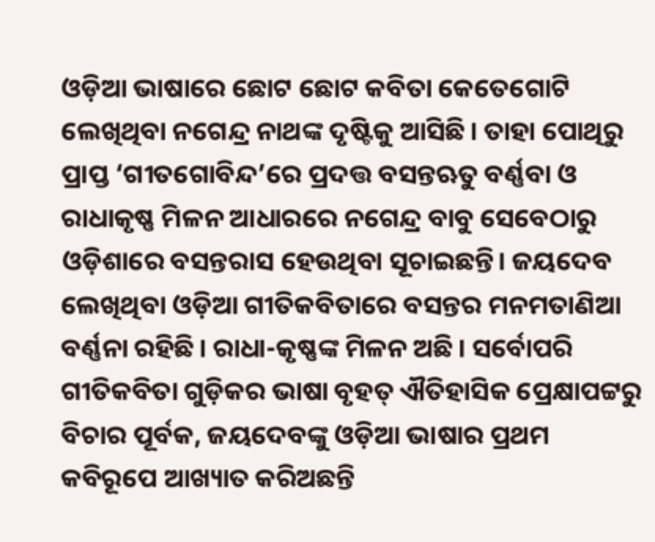ଓଡ଼ିଆ ଭାଷାରେ ଛୋଟ ଛୋଟ କବିତା କେତେଗୋଟି ଲେଖିଥିବା ନଗେନ୍ଦ୍ର ନାଥଙ୍କ ଦୃଷ୍ଟିକୁ ଆସିଛି। ତାହା ପୋଥିରୁ ପ୍ରାପ୍ତ ‘ଗୀତଗୋବିନ୍ଦ’ରେ ପ୍ରଦତ୍ତ ବସନ୍ତଋତୁ ବର୍ଣ୍ଣବା ଓ ରାଧାକୃଷ୍ଣ ମିଳନ ଆଧାରରେ ନଗେନ୍ଦ୍ର ବାବୁ ସେବେଠାରୁ ଓଡ଼ିଶାରେ ବସନ୍ତରାସ ହେଉଥିବା ସୂଚାଇଛନ୍ତି। ଜୟଦେବ ଲେଖିଥିବା ଓଡ଼ିଆ ଗୀତିକବିତାରେ ବସନ୍ତର ମନମତାଣିଆ ବର୍ଣ୍ଣନା ରହିଛି। ରାଧା-କୃଷ୍ଣଙ୍କ ମିଳନ ଅଛି। ସର୍ବୋପରି ଗୀତିକବିତା ଗୁଡ଼ିକର ଭାଷା ବୃହତ୍‌ ଐତିହାସିକ ପ୍ରେକ୍ଷାପଟ୍ଟରୁ ବିଚାର ପୂର୍ବକ, ଜୟଦେବଙ୍କୁ ଓଡ଼ିଆ ଭାଷାର ପ୍ରଥମ କବିରୂପେ ଆଖ୍ୟାତ କରିଅଛନ୍ତି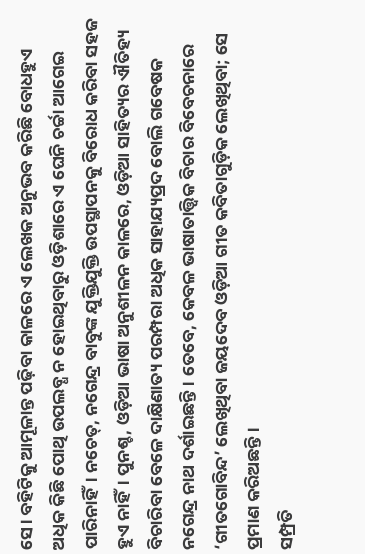ସେ। ବହିଟିକୁ ଆମୂଳାନ୍ତ ପଢ଼ିବା କାଳରେ ଏ ଲେଖକ ଅନୁଭବ କରିଛି ବୋଧହୁଏ ଅଧିକ କିଛି ପୋଥି ଉପଲବ୍ଧ ନ ହୋଇଥିବାରୁ ଓଡ଼ିଶାରେ ଏ ଘେନି ଚର୍ଚ୍ଚା ଆଗେଇ ପାରିନାହିଁ। ନଚେତ୍‌, ନଗେନ୍ଦ୍ର ବାବୁଙ୍କ ଯୁକ୍ତିଯୁକ୍ତି ଉପସ୍ଥାପନକୁ ବିରୋଧ କରିବା ସହଜ ହୁଏ ନାହିଁ। ପୁନଶ୍ଚ, ଓଡ଼ିଆ ଭାଷା ଅନୁଶୀଳନ କାଳରେ, ଓଡ଼ିଆ ସାହିତ୍ୟର ଐତିହ୍ୟ ବିଚାରିବା ବେଳେ ଦାକ୍ଷିଣାତ୍ୟ ପରମ୍ପରା ଅଧିକ ସାହାଯ୍ୟପ୍ରଦ ବୋଲି ଗବେଷକ ନଗେନ୍ଦ୍ର ନାଥ ଦର୍ଶାଇଛନ୍ତି। ତେବେ, କେବଳ ଭାଷାତାତ୍ତ୍ବିକ ବିଚାର ବିବେଚନାରେ ‘ଗୀତଗୋବିନ୍ଦ’ ଲେଖିଥିବା ଜୟଦେବ ଓଡ଼ିଆ ଗୀତ କବିତାଗୁଡ଼ିକ ଲେଖିଥିବା; ସେ ପ୍ରମାଣ କରିଅଛନ୍ତି।
ସମ୍ପ୍ରତି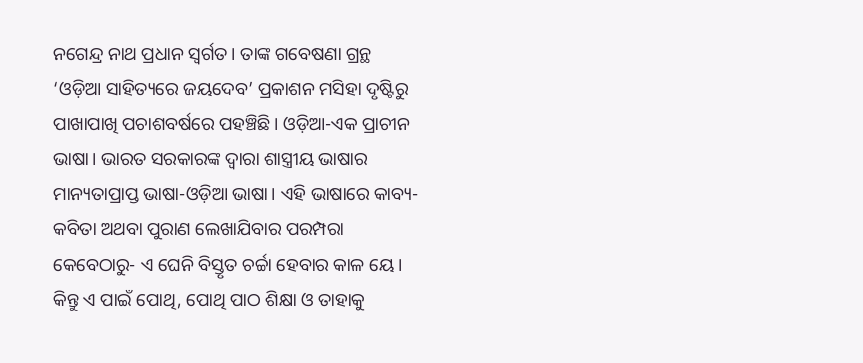ନଗେନ୍ଦ୍ର ନାଥ ପ୍ରଧାନ ସ୍ବର୍ଗତ। ତାଙ୍କ ଗବେଷଣା ଗ୍ରନ୍ଥ ‘ଓଡ଼ିଆ ସାହିତ୍ୟରେ ଜୟଦେବ’ ପ୍ରକାଶନ ମସିହା ଦୃଷ୍ଟିରୁ ପାଖାପାଖି ପଚାଶବର୍ଷରେ ପହଞ୍ଚିଛି। ଓଡ଼ିଆ-ଏକ ପ୍ରାଚୀନ ଭାଷା। ଭାରତ ସରକାରଙ୍କ ଦ୍ବାରା ଶାସ୍ତ୍ରୀୟ ଭାଷାର ମାନ୍ୟତାପ୍ରାପ୍ତ ଭାଷା-ଓଡ଼ିଆ ଭାଷା। ଏହି ଭାଷାରେ କାବ୍ୟ-କବିତା ଅଥବା ପୁରାଣ ଲେଖାଯିବାର ପରମ୍ପରା କେବେଠାରୁ- ଏ ଘେନି ବିସ୍ତୃତ ଚର୍ଚ୍ଚା ହେବାର କାଳ ୟେ। କିନ୍ତୁ ଏ ପାଇଁ ପୋଥି, ପୋଥି ପାଠ ଶିକ୍ଷା ଓ ତାହାକୁ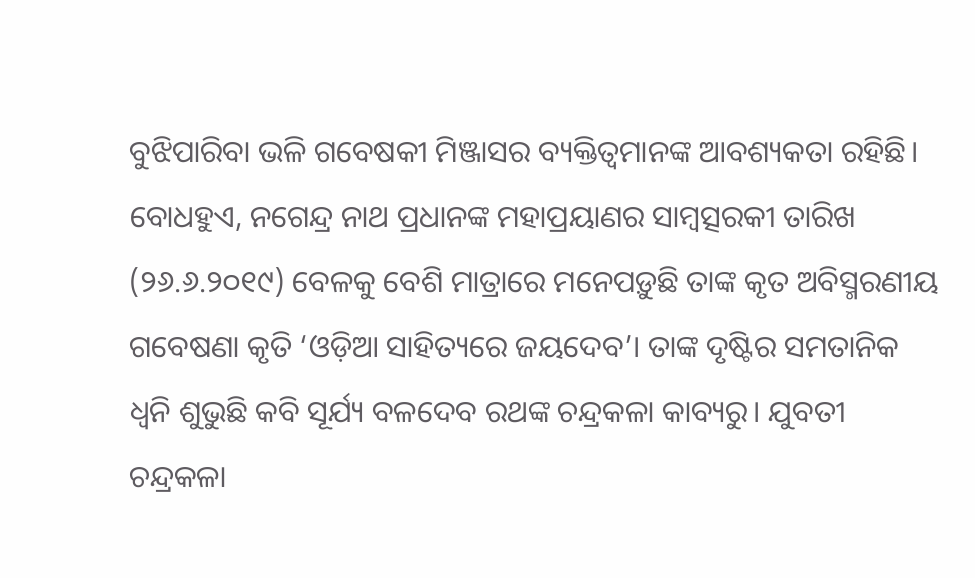ବୁଝିପାରିବା ଭଳି ଗବେଷକୀ ମିଞ୍ଜାସର ବ୍ୟକ୍ତିତ୍ବମାନଙ୍କ ଆବଶ୍ୟକତା ରହିଛି। ବୋଧହୁଏ, ନଗେନ୍ଦ୍ର ନାଥ ପ୍ରଧାନଙ୍କ ମହାପ୍ରୟାଣର ସାମ୍ବତ୍ସରକୀ ତାରିଖ (୨୬.୬.୨୦୧୯) ବେଳକୁ ବେଶି ମାତ୍ରାରେ ମନେପଡ଼ୁଛି ତାଙ୍କ କୃତ ଅବିସ୍ମରଣୀୟ ଗବେଷଣା କୃତି ‘ଓଡ଼ିଆ ସାହିତ୍ୟରେ ଜୟଦେବ’। ତାଙ୍କ ଦୃଷ୍ଟିର ସମତାନିକ ଧ୍ବନି ଶୁଭୁଛି କବି ସୂର୍ଯ୍ୟ ବଳଦେବ ରଥଙ୍କ ଚନ୍ଦ୍ରକଳା କାବ୍ୟରୁ। ଯୁବତୀ ଚନ୍ଦ୍ରକଳା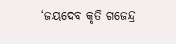‘ଜୟଦେବ କୃତି ଗଜେନ୍ଦ୍ର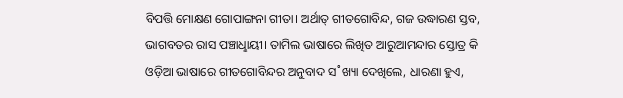ବିପତ୍ତି ମୋକ୍ଷଣ ଗୋପାଙ୍ଗନା ଗୀତା। ଅର୍ଥାତ୍‌ ଗୀତଗୋବିନ୍ଦ, ଗଜ ଉଦ୍ଧାରଣ ସ୍ତବ, ଭାଗବତର ରାସ ପଞ୍ଚାଧୢାୟୀ। ତାମିଲ ଭାଷାରେ ଲିଖିତ ଆରୁଆମନ୍ଦାର ସ୍ତୋତ୍ର କି ଓଡ଼ିଆ ଭାଷାରେ ଗୀତଗୋବିନ୍ଦର ଅନୁବାଦ ସ˚ଖ୍ୟା ଦେଖିଲେ, ଧାରଣା ହୁଏ,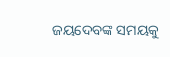ଜୟଦେବଙ୍କ ସମୟକୁ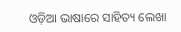ଓଡ଼ିଆ ଭାଷାରେ ସାହିତ୍ୟ ଲେଖା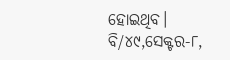ହୋଇଥିବ।
ବି/୪୯,ସେକ୍ଟର-୮,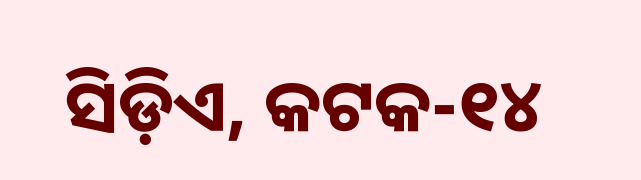ସିଡ଼ିଏ, କଟକ-୧୪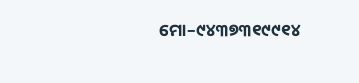ମୋ–୯୪୩୭୩୧୯୯୧୪